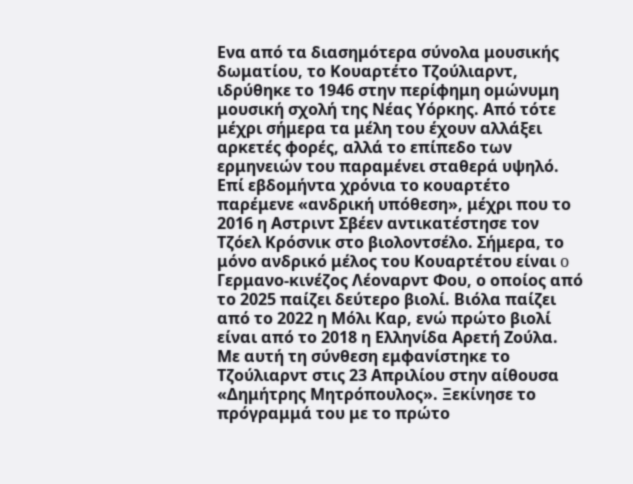Eνα από τα διασημότερα σύνολα μουσικής δωματίου, το Κουαρτέτο Τζούλιαρντ, ιδρύθηκε το 1946 στην περίφημη ομώνυμη μουσική σχολή της Νέας Υόρκης. Από τότε μέχρι σήμερα τα μέλη του έχουν αλλάξει αρκετές φορές, αλλά το επίπεδο των ερμηνειών του παραμένει σταθερά υψηλό. Επί εβδομήντα χρόνια το κουαρτέτο παρέμενε «ανδρική υπόθεση», μέχρι που το 2016 η Aστριντ Σβέεν αντικατέστησε τον Τζόελ Κρόσνικ στο βιολοντσέλο. Σήμερα, το μόνο ανδρικό μέλος του Κουαρτέτου είναι o Γερμανο-κινέζος Λέοναρντ Φου, ο οποίος από το 2025 παίζει δεύτερο βιολί. Βιόλα παίζει από το 2022 η Μόλι Καρ, ενώ πρώτο βιολί είναι από το 2018 η Ελληνίδα Αρετή Ζούλα.
Με αυτή τη σύνθεση εμφανίστηκε το Τζούλιαρντ στις 23 Απριλίου στην αίθουσα «Δημήτρης Μητρόπουλος». Ξεκίνησε το πρόγραμμά του με το πρώτο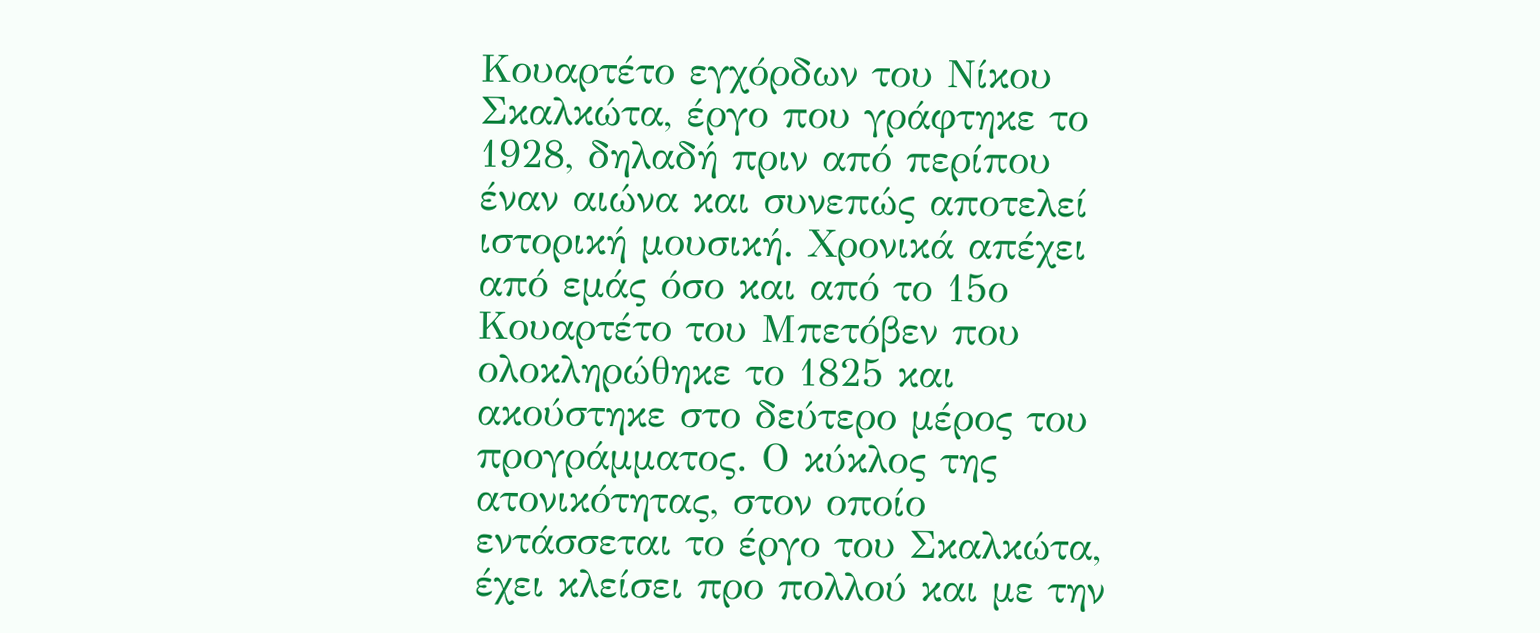Κουαρτέτο εγχόρδων του Νίκου Σκαλκώτα, έργο που γράφτηκε το 1928, δηλαδή πριν από περίπου έναν αιώνα και συνεπώς αποτελεί ιστορική μουσική. Χρονικά απέχει από εμάς όσο και από το 15ο Κουαρτέτο του Μπετόβεν που ολοκληρώθηκε το 1825 και ακούστηκε στο δεύτερο μέρος του προγράμματος. Ο κύκλος της ατονικότητας, στον οποίο εντάσσεται το έργο του Σκαλκώτα, έχει κλείσει προ πολλού και με την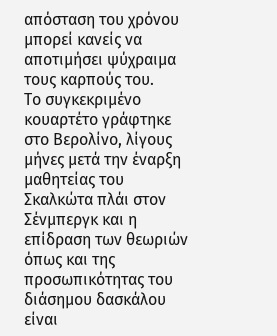απόσταση του χρόνου μπορεί κανείς να αποτιμήσει ψύχραιμα τους καρπούς του.
Το συγκεκριμένο κουαρτέτο γράφτηκε στο Βερολίνο, λίγους μήνες μετά την έναρξη μαθητείας του Σκαλκώτα πλάι στον Σένμπεργκ και η επίδραση των θεωριών όπως και της προσωπικότητας του διάσημου δασκάλου είναι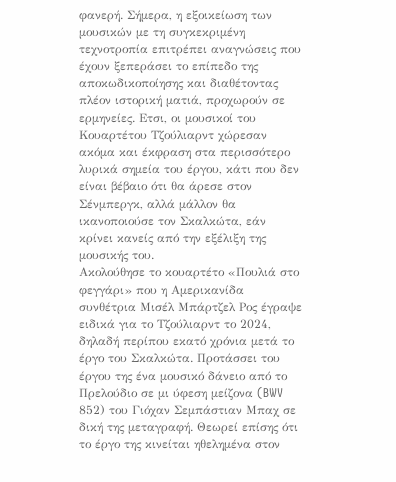φανερή. Σήμερα, η εξοικείωση των μουσικών με τη συγκεκριμένη τεχνοτροπία επιτρέπει αναγνώσεις που έχουν ξεπεράσει το επίπεδο της αποκωδικοποίησης και διαθέτοντας πλέον ιστορική ματιά, προχωρούν σε ερμηνείες. Eτσι, οι μουσικοί του Κουαρτέτου Τζούλιαρντ χώρεσαν ακόμα και έκφραση στα περισσότερο λυρικά σημεία του έργου, κάτι που δεν είναι βέβαιο ότι θα άρεσε στον Σένμπεργκ, αλλά μάλλον θα ικανοποιούσε τον Σκαλκώτα, εάν κρίνει κανείς από την εξέλιξη της μουσικής του.
Ακολούθησε το κουαρτέτο «Πουλιά στο φεγγάρι» που η Αμερικανίδα συνθέτρια Μισέλ Μπάρτζελ Ρος έγραψε ειδικά για το Τζούλιαρντ το 2024, δηλαδή περίπου εκατό χρόνια μετά το έργο του Σκαλκώτα. Προτάσσει του έργου της ένα μουσικό δάνειο από το Πρελούδιο σε μι ύφεση μείζονα (BWV 852) του Γιόχαν Σεμπάστιαν Μπαχ σε δική της μεταγραφή. Θεωρεί επίσης ότι το έργο της κινείται ηθελημένα στον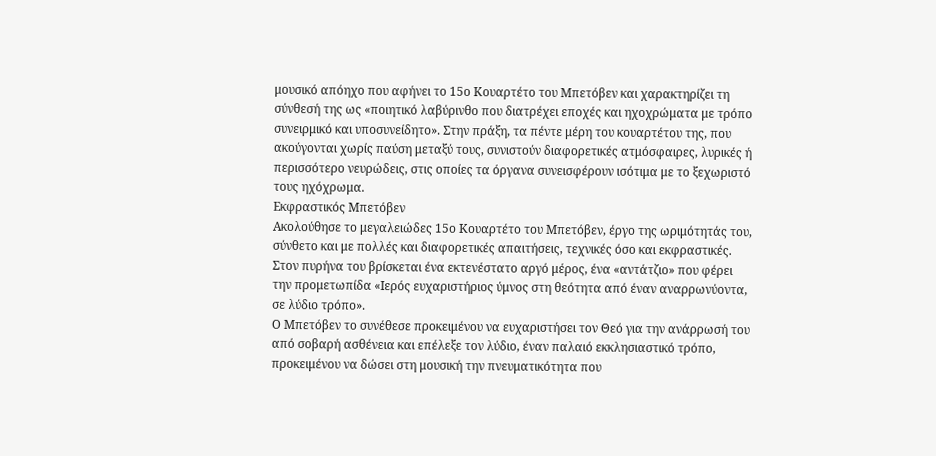μουσικό απόηχο που αφήνει το 15ο Κουαρτέτο του Μπετόβεν και χαρακτηρίζει τη σύνθεσή της ως «ποιητικό λαβύρινθο που διατρέχει εποχές και ηχοχρώματα με τρόπο συνειρμικό και υποσυνείδητο». Στην πράξη, τα πέντε μέρη του κουαρτέτου της, που ακούγονται χωρίς παύση μεταξύ τους, συνιστούν διαφορετικές ατμόσφαιρες, λυρικές ή περισσότερο νευρώδεις, στις οποίες τα όργανα συνεισφέρουν ισότιμα με το ξεχωριστό τους ηχόχρωμα.
Εκφραστικός Μπετόβεν
Ακολούθησε το μεγαλειώδες 15ο Κουαρτέτο του Μπετόβεν, έργο της ωριμότητάς του, σύνθετο και με πολλές και διαφορετικές απαιτήσεις, τεχνικές όσο και εκφραστικές. Στον πυρήνα του βρίσκεται ένα εκτενέστατο αργό μέρος, ένα «αντάτζιο» που φέρει την προμετωπίδα «Ιερός ευχαριστήριος ύμνος στη θεότητα από έναν αναρρωνύοντα, σε λύδιο τρόπο».
Ο Μπετόβεν το συνέθεσε προκειμένου να ευχαριστήσει τον Θεό για την ανάρρωσή του από σοβαρή ασθένεια και επέλεξε τον λύδιο, έναν παλαιό εκκλησιαστικό τρόπο, προκειμένου να δώσει στη μουσική την πνευματικότητα που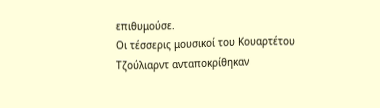επιθυμούσε.
Οι τέσσερις μουσικοί του Κουαρτέτου Τζούλιαρντ ανταποκρίθηκαν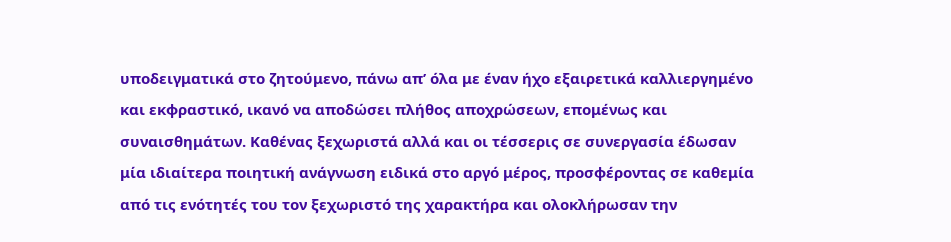υποδειγματικά στο ζητούμενο, πάνω απ’ όλα με έναν ήχο εξαιρετικά καλλιεργημένο και εκφραστικό, ικανό να αποδώσει πλήθος αποχρώσεων, επομένως και συναισθημάτων. Καθένας ξεχωριστά αλλά και οι τέσσερις σε συνεργασία έδωσαν μία ιδιαίτερα ποιητική ανάγνωση ειδικά στο αργό μέρος, προσφέροντας σε καθεμία από τις ενότητές του τον ξεχωριστό της χαρακτήρα και ολοκλήρωσαν την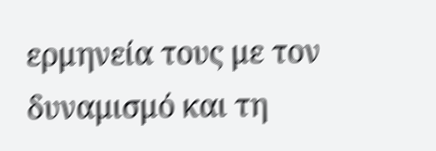ερμηνεία τους με τον δυναμισμό και τη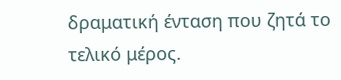δραματική ένταση που ζητά το τελικό μέρος.